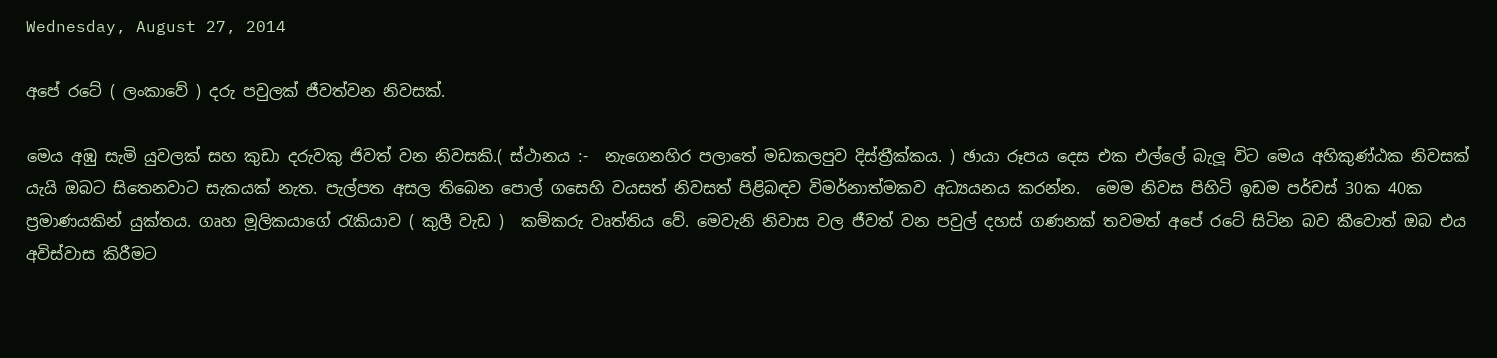Wednesday, August 27, 2014

අපේ රටේ ( ලංකාවේ ) දරු පවුලක් ජීවත්වන නිවසක්.

මෙය අඹු සැමි යුවලක් සහ කුඩා දරුවකු ජිවත් වන නිවසකි.( ස්ථානය :-  නැගෙනහිර පලාතේ මඩකලපුව දිස්ත්‍රීක්කය. ) ඡායා රූපය දෙස එක එල්ලේ බැලූ විට මෙය අහිකුණ්ඨක නිවසක් යැයි ඔබට සිතෙනවාට සැකයක් නැත. පැල්පත අසල තිබෙන පොල් ගසෙහි වයසත් නිවසත් පිළිබඳව විමර්නාත්මකව අධ්‍යයනය කරන්න.  මෙම නිවස පිහිටි ඉඩම පර්චස් 30ක 40ක ප්‍රමාණයකින් යුක්තය. ගෘහ මූලිකයාගේ රැකියාව ( කුලී වැඩ )  කම්කරු වෘත්තිය වේ. මෙවැනි නිවාස වල ජීවත් වන පවුල් දහස් ගණනක් තවමත් අපේ රටේ සිටින බව කීවොත් ඔබ එය අවිස්වාස කිරීමට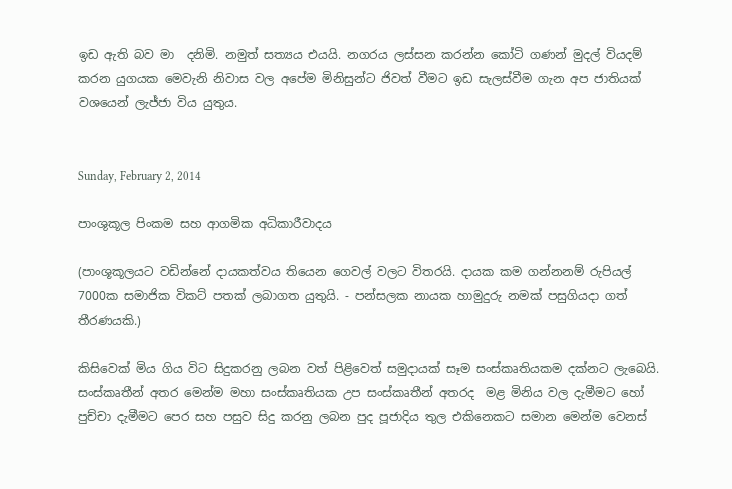ඉඩ ඇති බව මා  දනිමි. නමුත් සත්‍යය එයයි. නගරය ලස්සන කරන්න කෝටි ගණන් මුදල් වියදම් කරන යුගයක මෙවැනි නිවාස වල අපේම මිනිසුන්ට ජිවත් වීමට ඉඩ සැලස්වීම ගැන අප ජාතියක් වශයෙන් ලැජ්ජා විය යුතුය.


Sunday, February 2, 2014

පාංශුකූල පිංකම සහ ආගමික අධිකාරීවාදය

(පාංශූකූලයට වඩින්නේ දායකත්වය තියෙන ගෙවල් වලට විතරයි. දායක කම ගන්නනම් රුපියල් 7000ක සමාජික විකට් පතක් ලබාගත යුතුයි. - පන්සලක නායක හාමුදුරු නමක් පසුගියදා ගත් තීරණයකි.)

කිසිවෙක් මිය ගිය විට සිදුකරනු ලබන වත් පිළිවෙත් සමුදායක් සෑම සංස්කෘතියකම දක්නට ලැබෙයි. සංස්කෘතීන් අතර මෙන්ම මහා සංස්කෘතියක උප සංස්කෘතීන් අතරද  මළ මිනිය වල දැමීමට හෝ පුච්චා දැමීමට පෙර සහ පසුව සිදු කරනු ලබන පුද පූජාදිය තුල එකිනෙකට සමාන මෙන්ම වෙනස්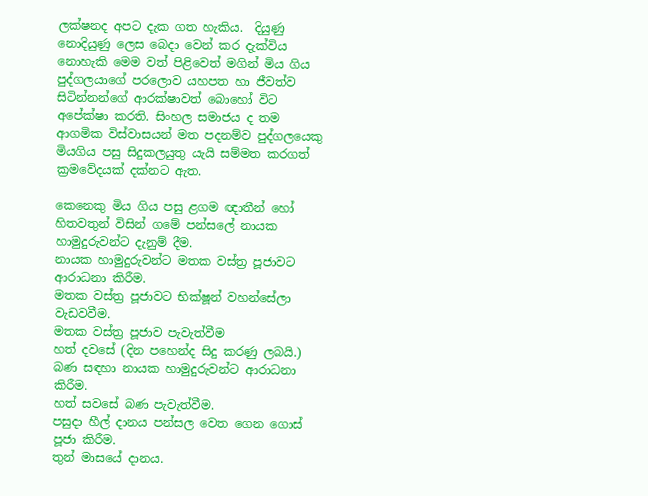ලක්ෂනද අපට දැක ගත හැකිය.  දියුණු නොදියුණු ලෙස බෙදා වෙන් කර දැක්විය නොහැකි මෙම වත් පිළිවෙත් මගින් මිය ගිය පුද්ගලයාගේ පරලොව යහපත හා ජීවත්ව සිටින්නන්ගේ ආරක්ෂාවත් බොහෝ විට අපේක්ෂා කරති. සිංහල සමාජය ද තම ආගමික විස්වාසයන් මත පදනම්ව පුද්ගලයෙකු මියගිය පසු සිදුකලයුතු යැයි සම්මත කරගත් ක්‍රමවේදයක් දක්නට ඇත.

කෙනෙකු මිය ගිය පසු ළගම ඥාතීන් හෝ හිතවතුන් විසින් ගමේ පන්සලේ නායක හාමුදුරුවන්ට දැනුම් දීම.
නායක හාමුදුරුවන්ට මතක වස්ත්‍ර පූජාවට ආරාධනා කිරීම.
මතක වස්ත්‍ර පූජාවට භික්ෂූන් වහන්සේලා වැඩවවීම.
මතක වස්ත්‍ර පූජාව පැවැත්වීම
හත් දවසේ (දින පහෙන්ද සිදු කරණු ලබයි.) බණ සඳහා නායක හාමුදුරුවන්ට ආරාධනා කිරීම.
හත් සවසේ බණ පැවැත්වීම.
පසුදා හීල් දානය පන්සල වෙත ගෙන ගොස් පූජා කිරීම.
තුන් මාසයේ දානය.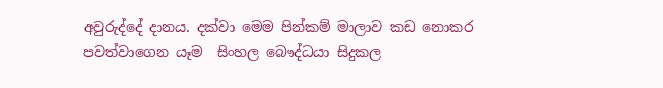අවුරුද්දේ දානය. දක්වා මෙම පින්කම් මාලාව කඩ නොකර පවත්වාගෙන යෑම  සිංහල බෞද්ධයා සිදුකල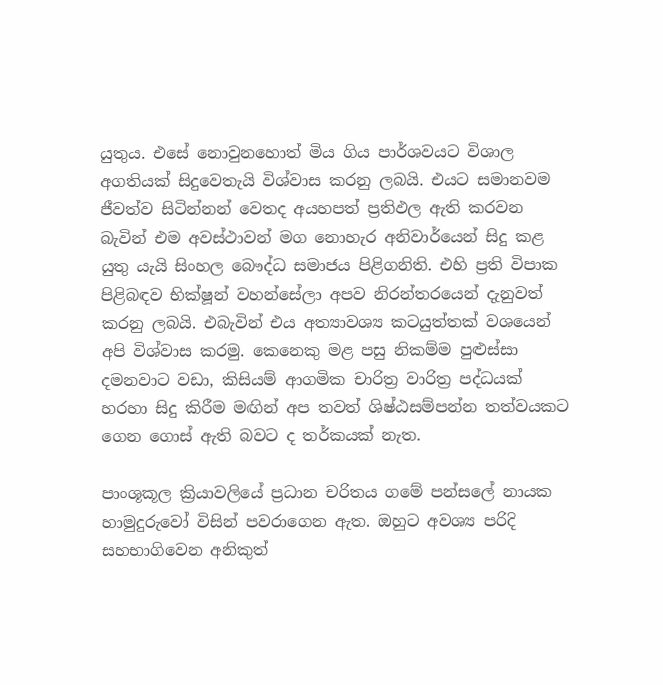යුතුය. එසේ නොවුනහොත් මිය ගිය පාර්ශවයට විශාල අගතියක් සිදුවෙතැයි විශ්වාස කරනු ලබයි. එයට සමානවම ජීවත්ව සිටින්නන් වෙතද අයහපත් ප්‍රතිඵල ඇති කරවන බැවින් එම අවස්ථාවන් මග නොහැර අනිවාර්යෙන් සිදු කළ යුතු යැයි සිංහල බෞද්ධ සමාජය පිළිගනිති. එහි ප්‍රති විපාක පිළිබඳව භික්ෂූන් වහන්සේලා අපව නිරන්තරයෙන් දැනුවත් කරනු ලබයි. එබැවින් එය අත්‍යාවශ්‍ය කටයුත්තක් වශයෙන් අපි විශ්වාස කරමු. කෙනෙකු මළ පසු නිකම්ම පුළුස්සා දමනවාට වඩා, කිසියම් ආගමික චාරිත්‍ර වාරිත්‍ර පද්ධයක් හරහා සිදු කිරීම මඟින් අප තවත් ශිෂ්ඨසම්පන්න තත්වයකට ගෙන ගොස් ඇති බවට ද තර්කයක් නැත.

පාංශූකූල ක්‍රියාවලියේ ප්‍රධාන චරිතය ගමේ පන්සලේ නායක හාමුදුරුවෝ විසින් පවරාගෙන ඇත. ඔහුට අවශ්‍ය පරිදි සහභාගිවෙන අනිකුත්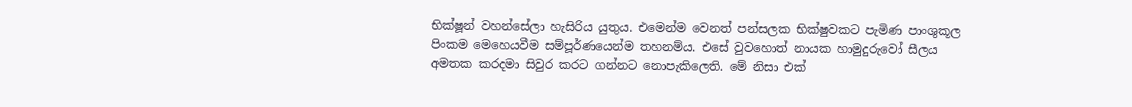භික්ෂූන් වහන්සේලා හැසිරිය යුතුය. එමෙන්ම වෙනත් පන්සලක භික්ෂුවකට පැමිණ පාංශුකූල පිංකම මෙහෙයවීම සම්පූර්ණයෙන්ම තහනම්ය. එසේ වුවහොත් නායක හාමුදුරුවෝ සීලය අමතක කරදමා සිවුර කරට ගන්නට නොපැකිලෙති. මේ නිසා එක්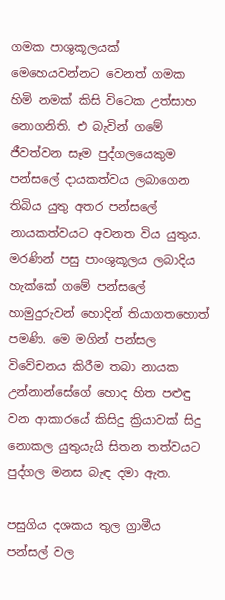ගමක පාශුකූලයක් මෙහෙයවන්නට වෙනත් ගමක හිමි නමක් කිසි විටෙක උත්සාහ නොගනිති. එ බැවින් ගමේ ජීවත්වන සෑම පුද්ගලයෙකුම පන්සලේ දායකත්වය ලබාගෙන තිබිය යුතු අතර පන්සලේ නායකත්වයට අවනත විය යුතුය. මරණින් පසු පාංශුකූලය ලබාදිය හැක්කේ ගමේ පන්සලේ හාමුදුරුවන් හොදින් තියාගතහොත් පමණි. මෙ මගින් පන්සල විවේචනය කිරීම තබා නායක උන්නාන්සේගේ හොද හිත පළුඳු වන ආකාරයේ කිසිදු ක්‍රියාවක් සිදු නොකල යුතුයැයි සිතන තත්වයට පුද්ගල මනස බැඳ දමා ඇත.

පසුගිය දශකය තුල ග්‍රාමීය පන්සල් වල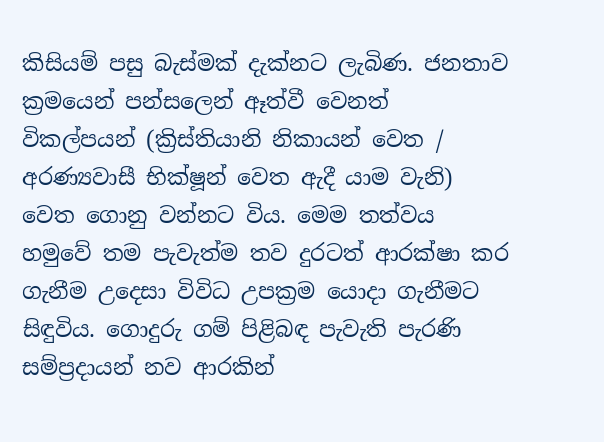කිසියම් පසු බැස්මක් දැක්නට ලැබිණ. ජනතාව ක්‍රමයෙන් පන්සලෙන් ඈත්වී වෙනත් විකල්පයන් (ක්‍රිස්තියානි නිකායන් වෙත / අරණ්‍යවාසී භික්ෂූන් වෙත ඇදී යාම වැනි) වෙත ගොනු වන්නට විය. මෙම තත්වය හමුවේ තම පැවැත්ම තව දුරටත් ආරක්ෂා කර ගැනීම උදෙසා විවිධ උපක්‍රම යොදා ගැනීමට සිඳුවිය. ගොදුරු ගම් පිළිබඳ පැවැති පැරණි සම්ප්‍රදායන් නව ආරකින්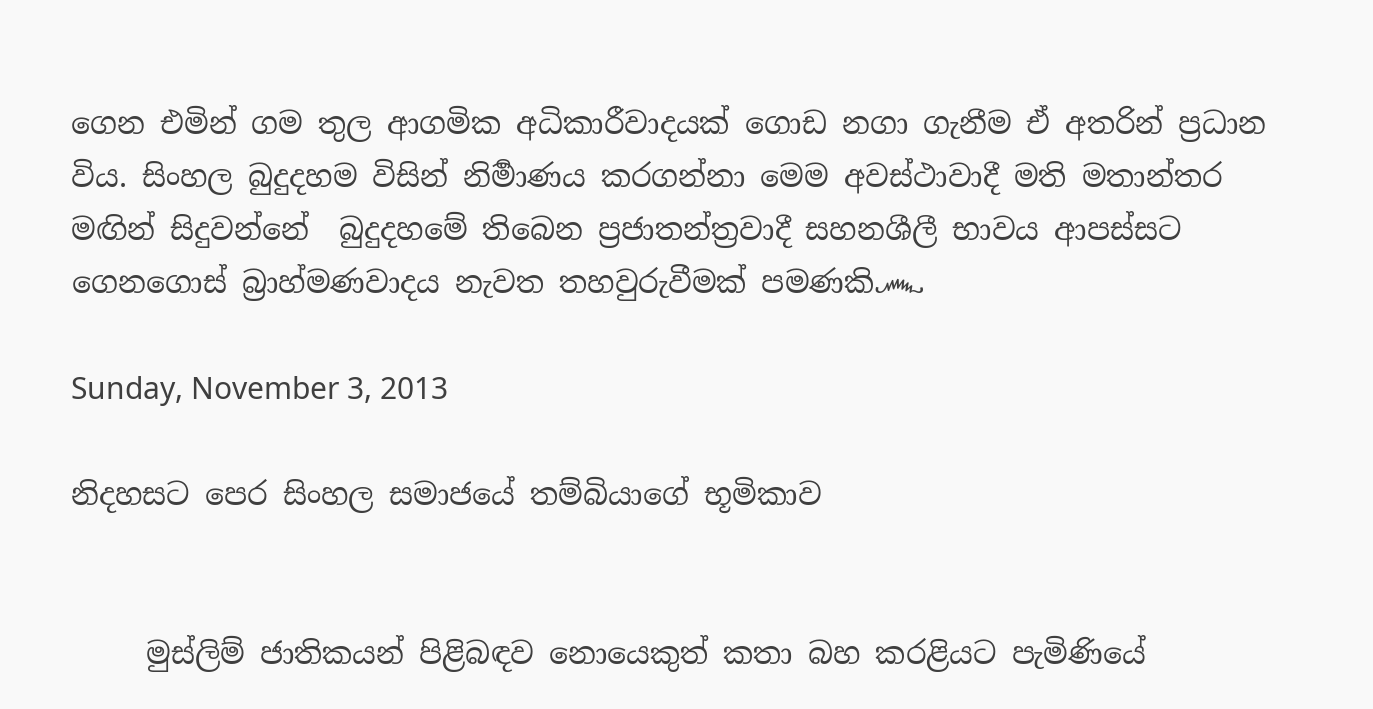ගෙන එමින් ගම තුල ආගමික අධිකාරීවාදයක් ගොඩ නගා ගැනීම ඒ අතරින් ප්‍රධාන විය. සිංහල බුදුදහම විසින් නිර්‍මාණය කරගන්නා මෙම අවස්ථාවාදී මති මතාන්තර මඟින් සිදුවන්නේ  බුදුදහමේ තිබෙන ප්‍රජාතන්ත්‍රවාදී සහනශීලී භාවය ආපස්සට ගෙනගොස් බ්‍රාහ්මණවාදය නැවත තහවුරුවීමක් පමණකි෴

Sunday, November 3, 2013

නිදහසට පෙර සිංහල සමාජයේ තම්බියාගේ භූමිකාව


     මුස්ලිම් ජාතිකයන් පිළිබඳව නොයෙකුත් කතා බහ කරළියට පැමිණියේ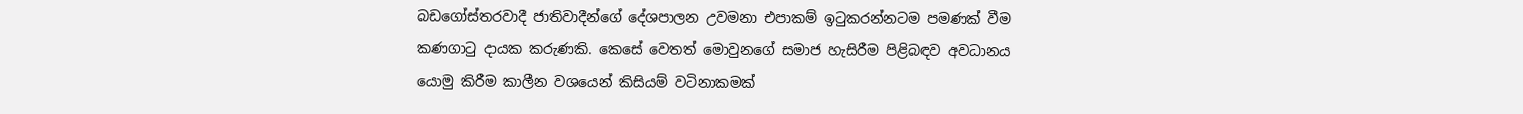බඩගෝස්තරවාදී ජාතිවාදීන්ගේ දේශපාලන උවමනා එපාකම් ඉටුකරන්නටම පමණක් වීම කණගාටු දායක කරුණකි. කෙසේ වෙතත් මොවුනගේ සමාජ හැසිරීම පිළිබඳව අවධානය යොමු කිරීම කාලීන වශයෙන් කිසියම් වටිනාකමක්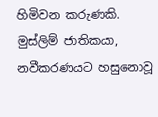හිමිවන කරුණකි. මුස්ලිම් ජාතිකයා, නවීකරණයට හසුනොවූ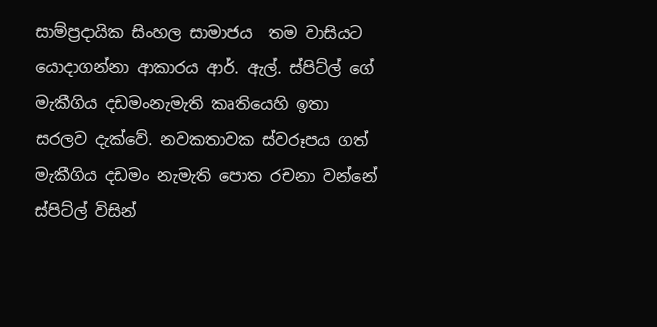සාම්ප්‍රදායික සිංහල සාමාජය  තම වාසියට යොදාගන්නා ආකාරය ආර්. ඇල්. ස්පිට්ල් ගේ මැකීගිය දඩමංනැමැති කෘතියෙහි ඉතා සරලව දැක්වේ. නවකතාවක ස්වරූපය ගත් මැකීගිය දඩමං නැමැති පොත රචනා වන්නේ ස්පිට්ල් විසින්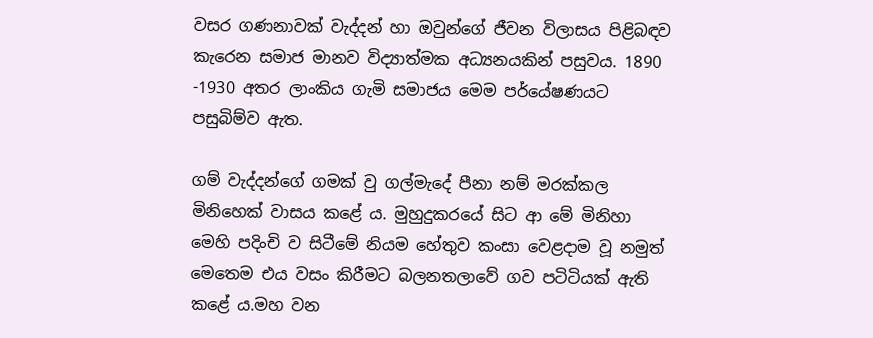වසර ගණනාවක් වැද්දන් හා ඔවුන්ගේ ජීවන විලාසය පිළිබඳව කැරෙන සමාජ මානව විද්‍යාත්මක අධ්‍යනයකින් පසුවය. 1890 -1930 අතර ලාංකිය ගැමි සමාජය මෙම පර්යේෂණයට පසුබිම්ව ඇත.

ගම් වැද්දන්ගේ ගමක් වු ගල්මැදේ පීනා නම් මරක්කල මිනිහෙක් වාසය කළේ ය. මුහුදුකරයේ සිට ආ මේ මිනිහා මෙහි පදිංචි ව සිටීමේ නියම හේතුව කංසා වෙළදාම වූ නමුත් මෙතෙම එය වසං කිරීමට බලනතලාවේ ගව පටිටියක් ඇති කළේ ය.මහ වන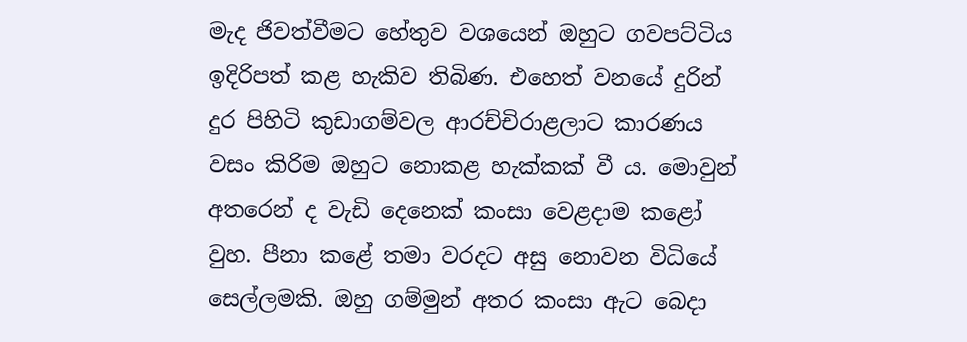මැද ජිවත්වීමට හේතුව වශයෙන් ඔහුට ගවපට්ටිය ඉදිරිපත් කළ හැකිව තිබිණ. එහෙත් වනයේ දුරින් දුර පිහිටි කුඩාගම්වල ආරච්චිරාළලාට කාරණය වසං කිරිම ඔහුට නොකළ හැක්කක් වී ය. මොවුන් අතරෙන් ද වැඩි දෙනෙක් කංසා වෙළදාම කළෝ වුහ. පීනා කළේ තමා වරදට අසු නොවන විධියේ සෙල්ලමකි. ඔහු ගම්මුන් අතර කංසා ඇට බෙදා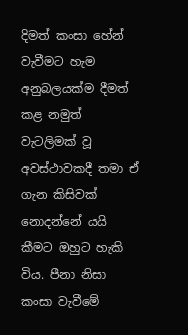දිමත් කංසා හේන් වැවීමට හැම අනුබලයක්ම දීමත් කළ නමුත් වැටලිමක් වූ අවස්ථාවකදී තමා ඒ ගැන කිසිවක් නොදන්නේ යයි කීමට ඔහුට හැකි විය. පීනා නිසා කංසා වැවීමේ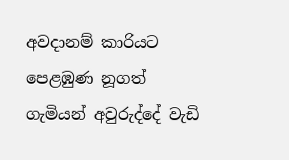අවදානම් කාරියට පෙළඹුණ නූගත් ගැමියන් අවුරුද්දේ වැඩි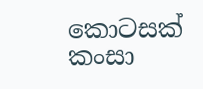කොටසක් කංසා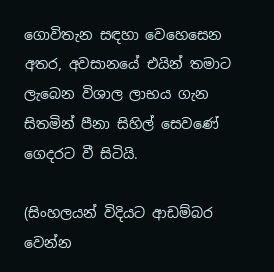ගොවිතැන සඳහා වෙහෙසෙන අතර, අවසානයේ එයින් තමාට ලැබෙන විශාල ලාභය ගැන සිතමින් පීනා සිහිල් සෙවණේ ගෙදරට වී සිටියි.

(සිංහලයන් විදියට ආඩම්බර වෙන්න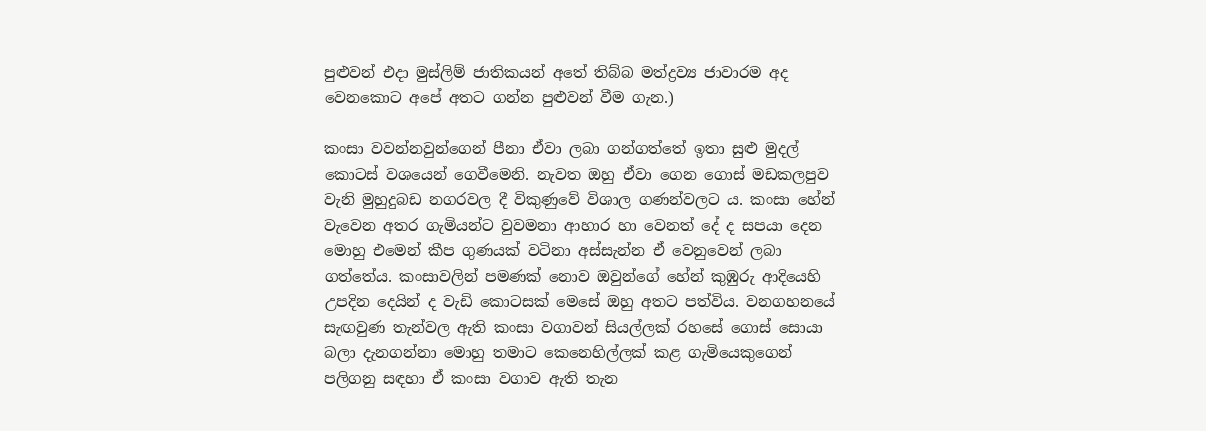පුළුවන් එදා මුස්ලිම් ජාතිකයන් අතේ තිබ්බ මත්ද්‍රව්‍ය ජාවාරම අද වෙනකොට අපේ අතට ගන්න පුළුවන් වීම ගැන.)

කංසා වවන්නවුන්ගෙන් පීනා ඒවා ලබා ගන්ගත්තේ ඉතා සුළු මුදල් කොටස් වශයෙන් ගෙවීමෙනි. නැවත ඔහු ඒවා ගෙන ගොස් මඩකලපුව වැනි මුහුදුබඩ නගරවල දී විකුණුවේ විශාල ගණන්වලට ය. කංසා හේන් වැවෙන අතර ගැමියන්ට වුවමනා ආහාර හා වෙනත් දේ ද සපයා දෙන මොහු එමෙන් කීප ගුණයක් වටිනා අස්සැන්න ඒ වෙනුවෙන් ලබා ගත්තේය. කංසාවලින් පමණක් නොව ඔවුන්ගේ හේන් කුඹුරු ආදියෙහි උපදින දෙයින් ද වැඩි කොටසක් මෙසේ ඔහු අතට පත්විය. වනගහනයේ සැඟවුණ තැන්වල ඇති කංසා වගාවන් සියල්ලක් රහසේ ගොස් සොයා බලා දැනගන්නා මොහු තමාට කෙනෙහිල්ලක් කළ ගැමියෙකුගෙන් පලිගනු සඳහා ඒ කංසා වගාව ඇති තැන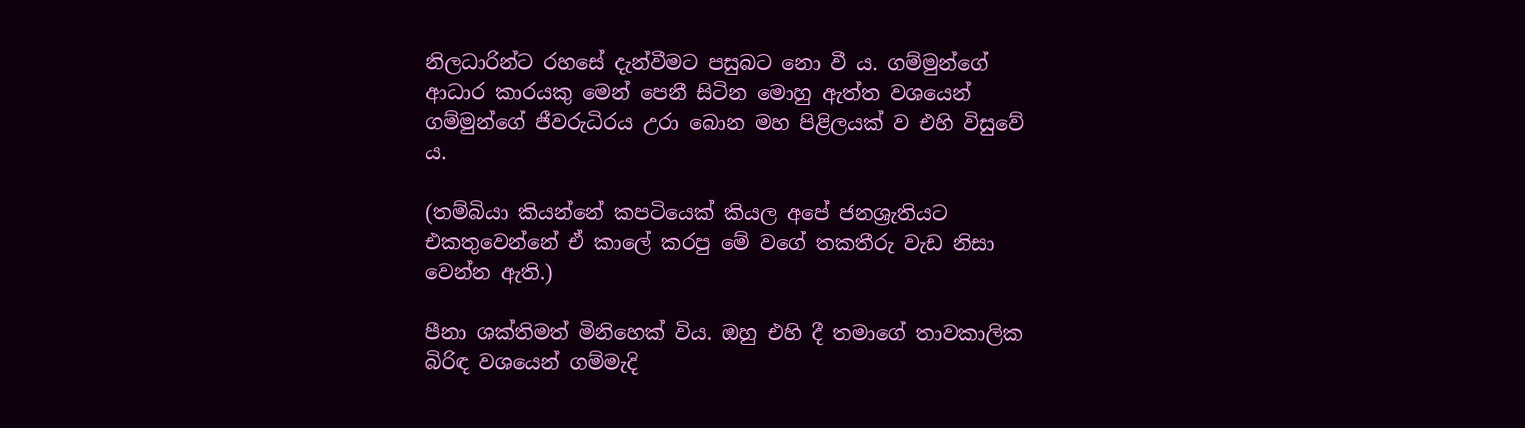නිලධාරින්ට රහසේ දැන්වීමට පසුබට නො වී ය. ගම්මුන්ගේ ආධාර කාරයකු මෙන් පෙනී සිටින මොහු ඇත්ත වශයෙන් ගම්මුන්ගේ ජීවරුධිරය උරා බොන මහ පිළිලයක් ව එහි විසුවේ ය.

(තම්බියා කියන්නේ කපටියෙක් කියල අපේ ජනශ්‍රැතියට එකතුවෙන්නේ ඒ කාලේ කරපු මේ වගේ තකතීරු වැඩ නිසා වෙන්න ඇති.)

පීනා ශක්තිමත් මිනිහෙක් විය. ඔහු එහි දී තමාගේ තාවකාලික බිරිඳ වශයෙන් ගම්මැදි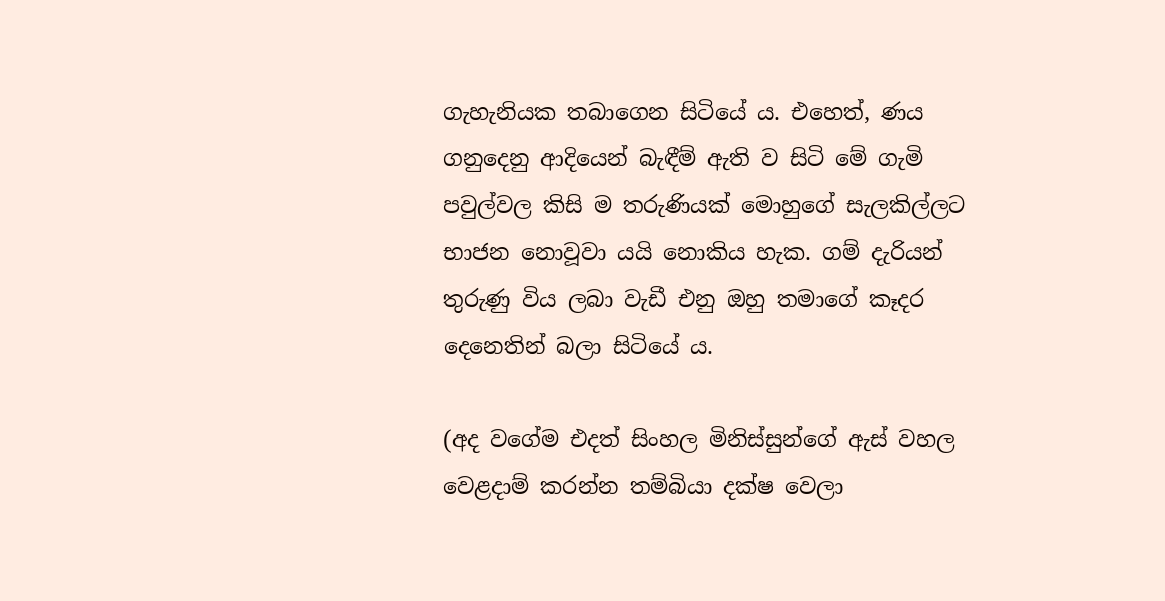ගැහැනියක තබාගෙන සිටියේ ය. එහෙත්, ණය ගනුදෙනු ආදියෙන් බැඳීම් ඇති ව සිටි මේ ගැමි පවුල්වල කිසි ම තරුණියක් මොහුගේ සැලකිල්ලට භාජන නොවූවා යයි නොකිය හැක. ගම් දැරියන් තුරුණු විය ලබා වැඩී එනු ඔහු තමාගේ කෑදර දෙනෙතින් බලා සිටියේ ය.

(අද වගේම එදත් සිංහල මිනිස්සුන්ගේ ඇස් වහල වෙළදාම් කරන්න තම්බියා දක්ෂ වෙලා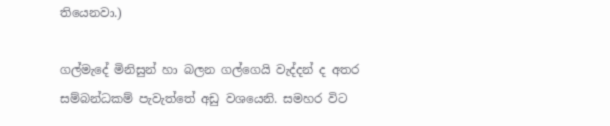තියෙනවා.)

ගල්මැදේ මිනිසුන් හා බලන ගල්ගෙයි වැද්දන් ද අතර සම්බන්ධකම් පැවැත්තේ අඩු වශයෙනි. සමහර විට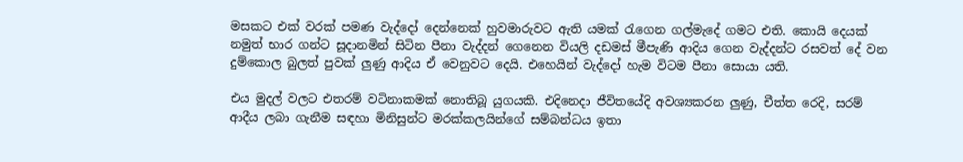මසකට එක් වරක් පමණ වැද්දෝ දෙන්නෙක් හුවමාරුවට ඇති යමක් රැගෙන ගල්මැදේ ගමට එති. කොයි දෙයක් නමුත් භාර ගන්ට සූදානමින් සිටින පීනා වැද්දන් ගෙනෙන වියලි දඩමස් මීපැණි ආදිය ගෙන වැද්දන්ට රසවත් දේ වන දුම්කොල බුලත් පුවක් ලුණු ආදිය ඒ වෙනුවට දෙයි. එහෙයින් වැද්දෝ හැම විටම පීනා සොයා යති.

එය මුදල් වලට එතරම් වටිනාකමක් නොතිබූ යුගයකි. එදිනෙදා ජීවිතයේදි අවශ්‍යකරන ලුණු, චීත්ත රෙදි, සරම් ආදීය ලබා ගැනීම සඳහා මිනිසුන්ට මරක්කලයින්ගේ සම්බන්ධය ඉතා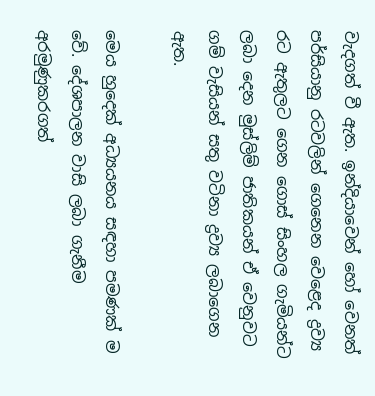වැදගත් වී ඇත. ඉන්දියාවෙන් හෝ වෙනත් පර්සියානු රටවලින් ගෙනෙන වෙළෙද ද්‍රව්‍ය රට ඇතුලට ගෙන ගොස් සිංහල ගැමියන්ට ලබා දෙන මුස්ලිම් ජාතිකයන් ඒ වෙනුවට ගම් වැසියන් සතු වටිනා ද්‍රව්‍ය ලබාගෙන ඇත.

මෙය හුදෙක් අධ්‍යයනය සඳහා පමණක් ම වේ. දේශපාලන වාසි ලබා ගැනීම අරමුණුකරගත්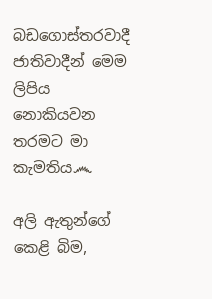බඩගොස්තරවාදී ජාතිවාදීන් මෙම ලිපිය නොකියවන තරමට මා කැමතිය෴

අලි ඇතුන්ගේ කෙළි බිම,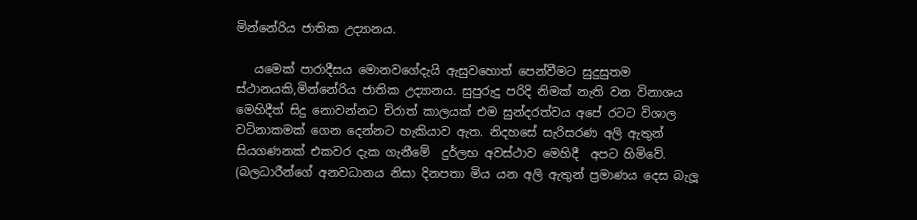මින්නේරිය ජාතික උද්‍යානය.

   යමෙක් පාරාදීසය මොනවගේදැයි ඇසුවහොත් පෙන්වීමට සුදුසුතම ස්ථානයකි,මින්නේරිය ජාතික උද්‍යානය. සුපුරුදු පරිදි නිමක් නැති වන විනාශය මෙහිදීත් සිදු නොවන්නට චිරාත් කාලයක් එම සුන්දරත්වය අපේ රටට විශාල වටිනාකමක් ගෙන දෙන්නට හැකියාව ඇත. නිදහසේ සැරිසරණ අලි ඇතුන් සියගණනක් එකවර දැක ගැනීමේ  දුර්ලභ අවස්ථාව මෙහිදී  අපට හිමිවේ. (බලධාරීන්ගේ අනවධානය නිසා දිනපතා මිය යන අලි ඇතුන් ප්‍රමාණය දෙස බැලූ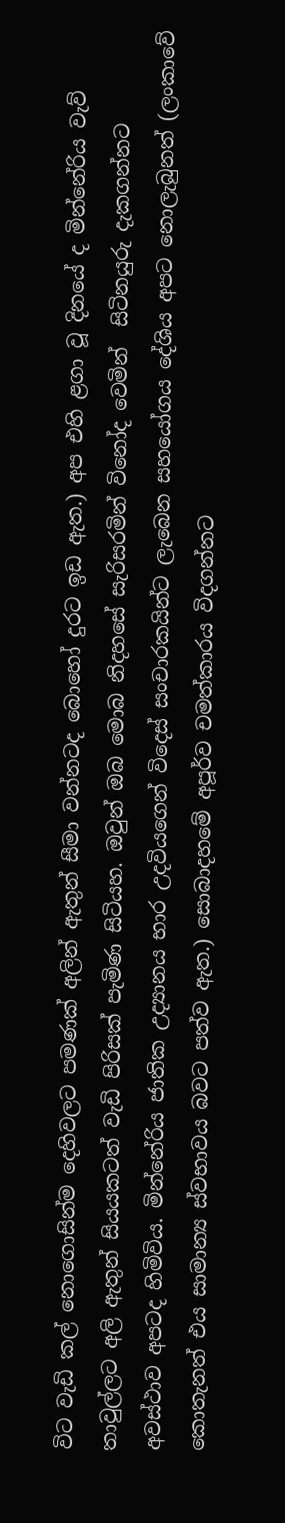විට වැඩි කල් නොගොසින්ම දෙහිවලට පමණක් අලින් ඇතුන් සීමා වන්නටද බොහෝ දුරට ඉඩ ඇත.) අප එහි ළගා වූ දිනයේ ද මින්නේරිය වැව් තාවුල්ලට අලි ඇතුන් සියයකටත් වැඩි පිරිසක් පැමිණ සිටියහ. ඔවුන් ඔබ මොබ නිදහසේ සැරිසරමින් විනෝද වෙමින්  සිටිනයුරු දැකගන්නට අවස්ථාව අපටද හිමිවිය. මින්නේරිය ජාතික උද්‍යානය භාර උදවියගෙන් විදෙස් සංචාරකයින්ට ලැබෙන සහයෝගය දේශිය අපට නොලැබුනත් (ලංකාවේ කොතැනත් එය සාමාන්‍ය ස්වභාවය බවට පත්ව ඇත.) සොබාදහමේ අපූර්ව චමත්කාරය විදගන්නට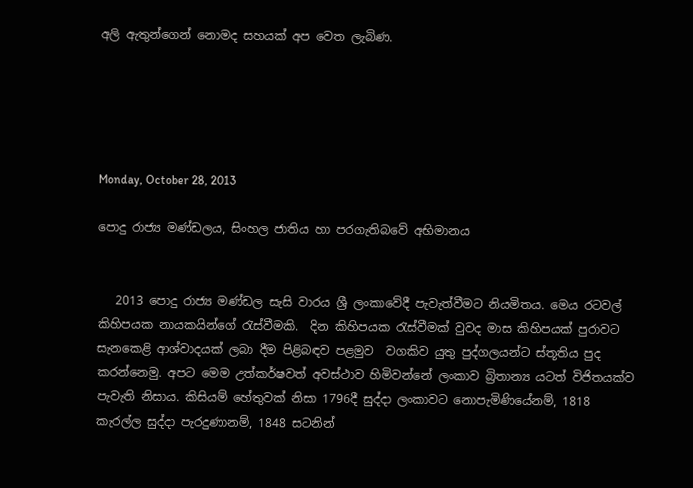අලි ඇතුන්ගෙන් නොමද සහයක් අප වෙත ලැබිණ.





Monday, October 28, 2013

පොදු රාජ්‍ය මණ්ඩලය, සිංහල ජාතිය හා පරගැතිබවේ අභිමානය


   2013 පොදු රාජ්‍ය මණ්ඩල සැසි වාරය ශ්‍රී ලංකාවේදී පැවැත්වීමට නියමිතය. මෙය රටවල් කිහිපයක නායකයින්ගේ රැස්වීමකි.  දින කිහිපයක රැස්වීමක් වුවද මාස කිහිපයක් පුරාවට  සැනකෙළි ආශ්වාදයක් ලබා දීම පිළිබඳව පළමුව  වගකිව යුතු පුද්ගලයන්ට ස්තූතිය පුද කරන්නෙමු. අපට මෙම උත්කර්ෂවත් අවස්ථාව හිමිවන්නේ ලංකාව බ්‍රිතාන්‍ය යටත් විජිතයක්ව පැවැති නිසාය. කිසියම් හේතුවක් නිසා 1796දී සුද්දා ලංකාවට නොපැමිණියේනම්, 1818 කැරල්ල සුද්දා පැරදුණානම්, 1848 සටනින්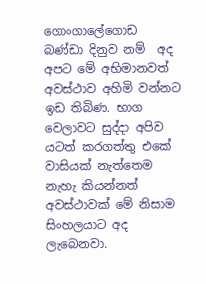ගොංගාලේගොඩ බණ්ඩා දිනුව නම්  අද අපට මේ අභිමානවත් අවස්ථාව අහිමි වන්නට ඉඩ තිබිණ. භාග වෙලාවට සුද්දා අපිව යටත් කරගත්තු එකේ වාසියක් නැත්තෙම නැහැ කියන්නත් අවස්ථාවක් මේ නිසාම සිංහලයාට අද ලැබෙනවා.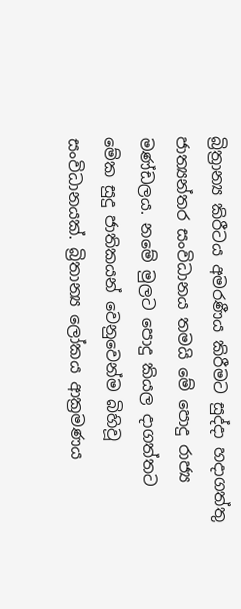බ්‍රිත්‍රාන්‍ය කිරීටය අමරණීය කිරීමට සුද්දා හදාගත්තු ජාත්‍යන්තර සංවිධානය තමයි මේ පොදු රාජ්‍ය මණ්ඩලය. නමේ මුලට පොදු කියල දාගත්තට මේක සුදු ජාතිකයන් වෙනුවෙන්ම බිහිවූ සංවිධානයක්. බ්‍රිතාන්‍ය ලෝකය ආක්‍රමණය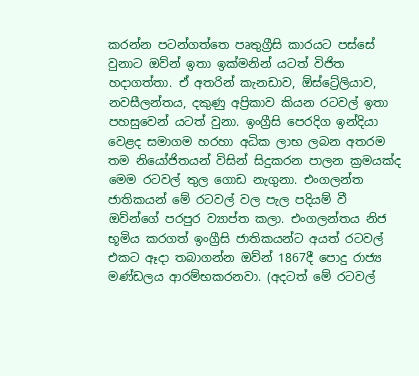කරන්න පටන්ගත්තෙ පෘතුග්‍රීසි කාරයට පස්සේ වුනාට ඔව්න් ඉතා ඉක්මනින් යටත් විජිත හදාගත්තා. ඒ අතරින් කැනඩාව, ඕස්ට්‍රේලියාව, නවසීලන්තය, දකුණු අප්‍රිකාව කියන රටවල් ඉතා පහසුවෙන් යටත් වුනා. ඉංග්‍රීසි පෙරදිග ඉන්දියා වෙළද සමාගම හරහා අධික ලාභ ලබන අතරම තම නියෝජිතයන් විසින් සිදුකරන පාලන ක්‍රමයක්ද මෙම රටවල් තුල ගොඩ නැගුනා. එංගලන්ත ජාතිකයන් මේ රටවල් වල පැල පදියම් වී ඔව්න්ගේ පරපුර ව්‍යාප්ත කලා. එංගලන්තය නිජ භූමිය කරගත් ඉංග්‍රීසි ජාතිකයන්ට අයත් රටවල් එකට ඈදා තබාගන්න ඔව්න් 1867දී පොදු රාජ්‍ය මණ්ඩලය ආරම්භකරනවා. (අදටත් මේ රටවල්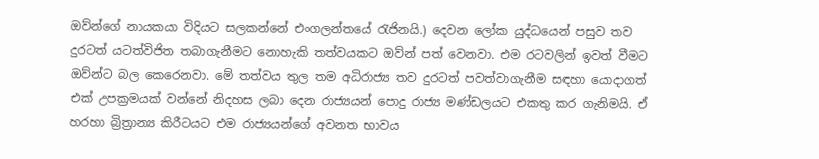ඔව්න්ගේ නායකයා විදියට සලකන්නේ එංගලන්තයේ රැජිනයි.) දෙවන ලෝක යුද්ධයෙන් පසුව තව දුරටත් යටත්විජිත තබාගැනීමට නොහැකි තත්වයකට ඔව්න් පත් වෙනවා. එම රටවලින් ඉවත් වීමට ඔව්න්ට බල කෙරෙනවා. මේ තත්වය තුල තම අධිරාජ්‍ය තව දුරටත් පවත්වාගැනීම සඳහා යොදාගත් එක් උපක්‍රමයක් වන්නේ නිදහස ලබා දෙන රාජ්‍යයන් පොදු රාජ්‍ය මණ්ඩලයට එකතු කර ගැනිමයි. ඒ හරහා බ්‍රිත්‍රාන්‍ය කිරීටයට එම රාජ්‍යයන්ගේ අවනත භාවය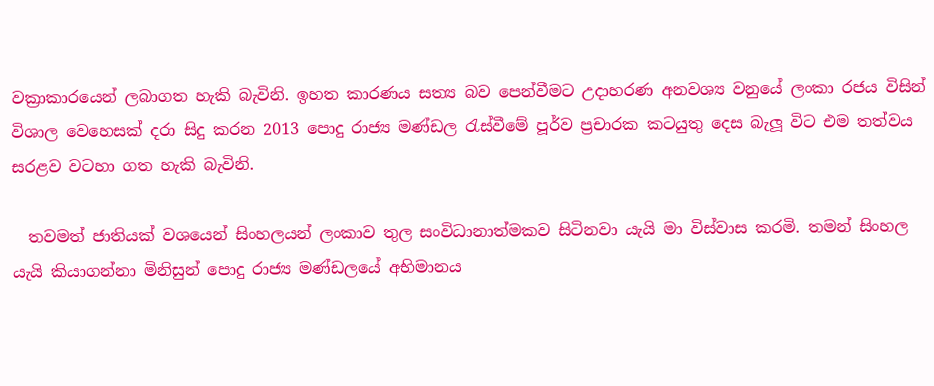වක්‍රාකාරයෙන් ලබාගත හැකි බැවිනි. ඉහත කාරණය සත්‍ය බව පෙන්වීමට උදාහරණ අනවශ්‍ය වනුයේ ලංකා රජය විසින් විශාල වෙහෙසක් දරා සිදු කරන 2013 පොදු රාජ්‍ය මණ්ඩල රැස්වීමේ පූර්ව ප්‍රචාරක කටයුතු දෙස බැලූ විට එම තත්වය සරළව වටහා ගත හැකි බැවිනි.

  තවමත් ජාතියක් වශයෙන් සිංහලයන් ලංකාව තුල සංවිධානාත්මකව සිටිනවා යැයි මා විස්වාස කරමි. තමන් සිංහල යැයි කියාගන්නා මිනිසුන් පොදු රාජ්‍ය මණ්ඩලයේ අභිමානය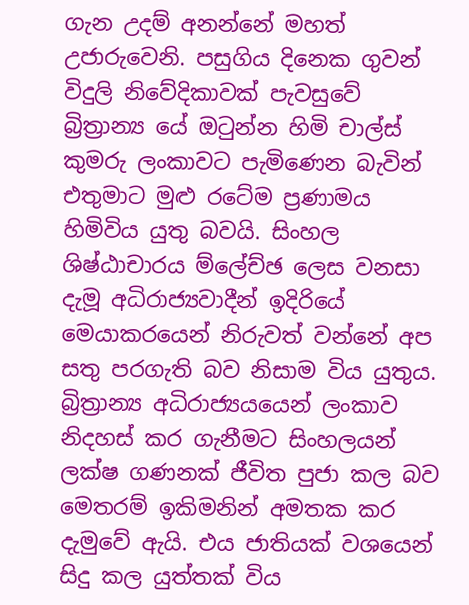ගැන උදම් අනන්නේ මහත් උජාරුවෙනි. පසුගිය දිනෙක ගුවන් විදුලි නිවේදිකාවක් පැවසුවේ බ්‍රිත්‍රාන්‍ය යේ ඔටුන්න හිමි චාල්ස් කුමරු ලංකාවට පැමිණෙන බැවින් එතුමාට මුළු රටේම ප්‍රණාමය හිමිවිය යුතු බවයි. සිංහල ශිෂ්ඨාචාරය ම්ලේච්ඡ ලෙස වනසා දැමූ අධිරාජ්‍යවාදීන් ඉදිරියේ මෙයාකරයෙන් නිරුවත් වන්නේ අප සතු පරගැති බව නිසාම විය යුතුය. බ්‍රිත්‍රාන්‍ය අධිරාජ්‍යයයෙන් ලංකාව නිදහස් කර ගැනීමට සිංහලයන් ලක්ෂ ගණනක් ජීවිත පුජා කල බව මෙතරම් ඉකිමනින් අමතක කර දැමුවේ ඇයි. එය ජාතියක් වශයෙන් සිදු කල යුත්තක් විය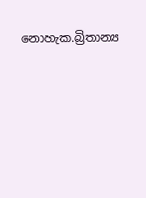නොහැක.බ්‍රිතාන්‍ය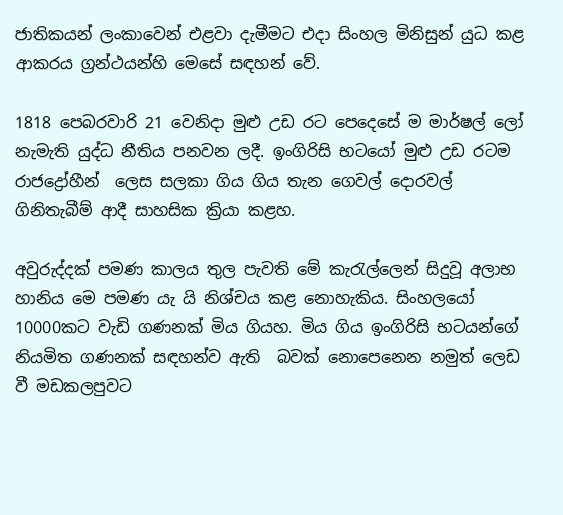ජාතිකයන් ලංකාවෙන් එළවා දැමීමට එදා සිංහල මිනිසුන් යුධ කළ ආකරය ග්‍රන්ථයන්හි මෙසේ සඳහන් වේ.

1818 පෙබරවාරි 21 වෙනිදා මුළු උඩ රට පෙදෙසේ ම මාර්ෂල් ලෝ නැමැති යුද්ධ නීතිය පනවන ලදී. ඉංගිරිසි භටයෝ මුළු උඩ රටම රාජද්‍රෝහීන්  ලෙස සලකා ගිය ගිය තැන ගෙවල් දොරවල් ගිනිතැබීම් ආදී සාහසික ක්‍රියා කළහ.

අවුරුද්දක් පමණ කාලය තුල පැවති මේ කැරැල්ලෙන් සිදුවූ අලාභ හානිය මෙ පමණ යැ යි නිශ්චය කළ නොහැකිය. සිංහලයෝ 10000කට වැඩි ගණනක් මිය ගියහ. මිය ගිය ඉංගිරිසි භටයන්ගේ නියමිත ගණනක් සඳහන්ව ඇති  බවක් නොපෙනෙන නමුත් ලෙඩ වී මඩකලපුවට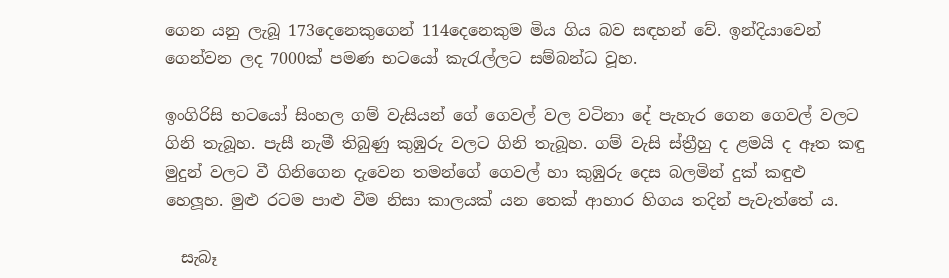ගෙන යනු ලැබූ 173දෙනෙකුගෙන් 114දෙනෙකුම මිය ගිය බව සඳහන් වේ. ඉන්දියාවෙන් ගෙන්වන ලද 7000ක් පමණ භටයෝ කැරැල්ලට සම්බන්ධ වූහ.

ඉංගිරිසි භටයෝ සිංහල ගම් වැසියන් ගේ ගෙවල් වල වටිනා දේ පැහැර ගෙන ගෙවල් වලට ගිනි තැබූහ. පැසී නැමී තිබුණු කුඹුරු වලට ගිනි තැබූහ. ගම් වැසි ස්ත්‍රීහු ද ළමයි ද ඈත කඳු මුදුන් වලට වී ගිනිගෙන දැවෙන තමන්ගේ ගෙවල් හා කුඹුරු දෙස බලමින් දුක් කඳුළු හෙලූහ. මුළු රටම පාළු වීම නිසා කාලයක් යන තෙක් ආහාර හිගය තදින් පැවැත්තේ ය.

  සැබෑ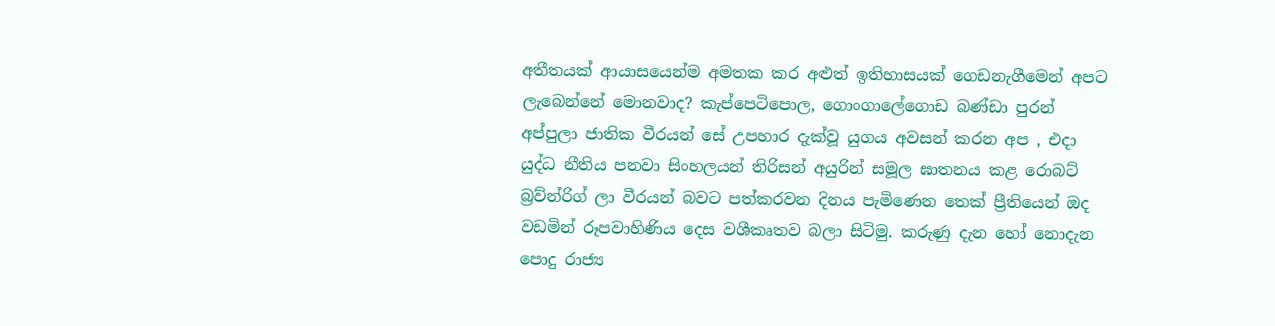අතීතයක් ආයාසයෙන්ම අමතක කර අළුත් ඉතිහාසයක් ගෙඩනැගීමෙන් අපට ලැබෙන්නේ මොනවාද? කැප්පෙටිපොල, ගොංගාලේගොඩ බණ්ඩා පුරන් අප්පුලා ජාතික වීරයන් සේ උපහාර දැක්වූ යුගය අවසන් කරන අප , එදා යුද්ධ නීතිය පනවා සිංහලයන් තිරිසන් අයුරින් සමූල ඝාතනය කළ රොබට් බ්‍රව්න්රිග් ලා වීරයන් බවට පත්කරවන දිනය පැමිණෙන තෙක් ප්‍රීතියෙන් ඔද වඩමින් රූපවාහිණිය දෙස වශීකෘතව බලා සිටිමු. කරුණු දැන හෝ නොදැන පොදු රාජ්‍ය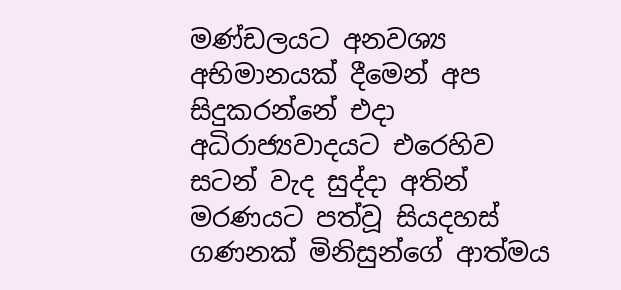මණ්ඩලයට අනවශ්‍ය අභිමානයක් දීමෙන් අප සිදුකරන්නේ එදා අධිරාජ්‍යවාදයට එරෙහිව සටන් වැද සුද්දා අතින් මරණයට පත්වූ සියදහස් ගණනක් මිනිසුන්ගේ ආත්මය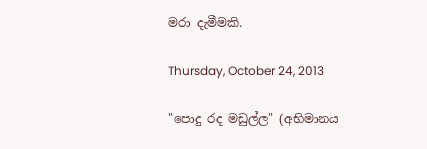මරා දැමීමකි.

Thursday, October 24, 2013

"පොදු රද මඩුල්ල" (අභිමානය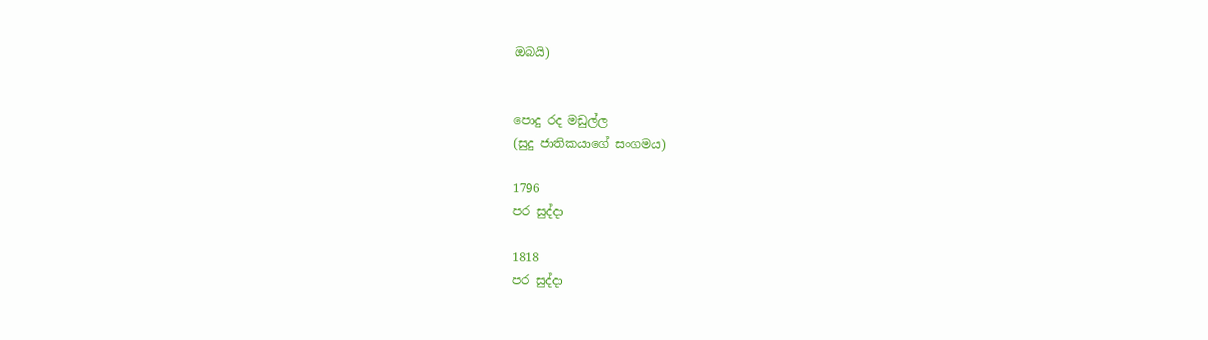ඔබයි)


පොදු රද මඩුල්ල
(සුදු ජාතිකයාගේ සංගමය)

1796
පර සුද්දා

1818
පර සුද්දා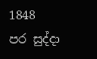1848
පර සුද්දා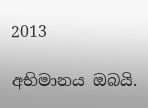2013

අභිමානය ඔබයි.